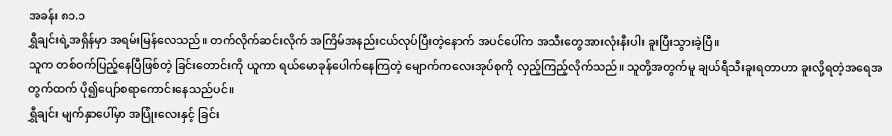အခန်း ၈၁.၁
ရွှီချင်းရဲ့အရှိန်မှာ အရမ်းမြန်လေသည်။ တက်လိုက်ဆင်းလိုက် အကြိမ်အနည်းငယ်လုပ်ပြီးတဲ့နောက် အပင်ပေါ်က အသီးတွေအားလုံးနီးပါး ခူးပြီးသွားခဲ့ပြီ။
သူက တစ်ဝက်ပြည့်နေပြီဖြစ်တဲ့ ခြင်းတောင်းကို ယူကာ ရယ်မောခုန်ပေါက်နေကြတဲ့ မျောက်ကလေးအုပ်စုကို လှည့်ကြည့်လိုက်သည်။ သူတို့အတွက်မူ ချယ်ရီသီးခူးရတာဟာ ခူးလို့ရတဲ့အရေအတွက်ထက် ပို၍ပျော်စရာကောင်းနေသည်ပင်။
ရွှီချင်း မျက်နှာပေါ်မှာ အပြုံးလေးနှင့် ခြင်း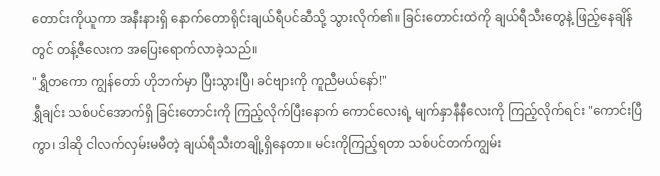တောင်းကိုယူကာ အနီးနားရှိ နောက်တောရိုင်းချယ်ရီပင်ဆီသို့ သွားလိုက်၏။ ခြင်းတောင်းထဲကို ချယ်ရီသီးတွေနဲ့ ဖြည့်နေချိန်တွင် တန့်ဇီလေးက အပြေးရောက်လာခဲ့သည်။
"ရွှီတကော ကျွန်တော် ဟိုဘက်မှာ ပြီးသွားပြီ၊ ခင်ဗျားကို ကူညီမယ်နော်!"
ရွှီချင်း သစ်ပင်အောက်ရှိ ခြင်းတောင်းကို ကြည့်လိုက်ပြီးနောက် ကောင်လေးရဲ့ မျက်နှာနီနီလေးကို ကြည့်လိုက်ရင်း "ကောင်းပြီကွာ၊ ဒါဆို ငါလက်လှမ်းမမီတဲ့ ချယ်ရီသီးတချို့ရှိနေတာ။ မင်းကိုကြည့်ရတာ သစ်ပင်တက်ကျွမ်း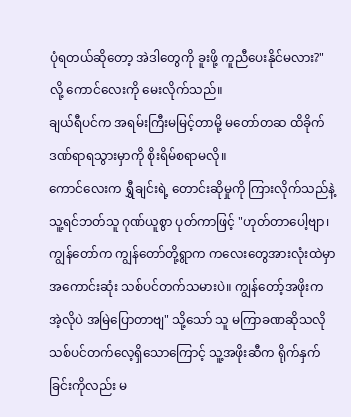ပုံရတယ်ဆိုတော့ အဲဒါတွေကို ခူးဖို့ ကူညီပေးနိုင်မလား?" လို့ ကောင်လေးကို မေးလိုက်သည်။
ချယ်ရီပင်က အရမ်းကြီးမမြင့်တာမို့ မတော်တဆ ထိခိုက်ဒဏ်ရာရသွားမှာကို စိုးရိမ်စရာမလို။
ကောင်လေးက ရွှီချင်းရဲ့ တောင်းဆိုမှုကို ကြားလိုက်သည်နဲ့ သူ့ရင်ဘတ်သူ ဂုဏ်ယူစွာ ပုတ်ကာဖြင့် "ဟုတ်တာပေါ့ဗျာ၊ ကျွန်တော်က ကျွန်တော်တို့ရွာက ကလေးတွေအားလုံးထဲမှာ အကောင်းဆုံး သစ်ပင်တက်သမားပဲ။ ကျွန်တော့်အဖိုးက အဲ့လိုပဲ အမြဲပြောတာဗျ" သို့သော် သူ မကြာခဏဆိုသလို သစ်ပင်တက်လေ့ရှိသောကြောင့် သူ့အဖိုးဆီက ရိုက်နှက်ခြင်းကိုလည်း မ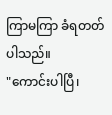ကြာမကြာ ခံရတတ်ပါသည်။
"ကောင်းပါပြီ၊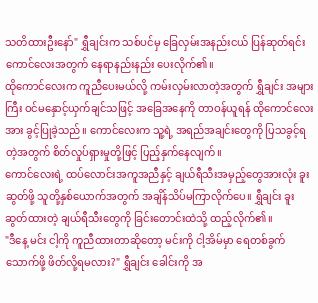သတိထားဦးနော်" ရွှီချင်းက သစ်ပင်မှ ခြေလှမ်းအနည်းငယ် ပြန်ဆုတ်ရင်း ကောင်လေးအတွက် နေရာနည်းနည်း ပေးလိုက်၏။
ထိုကောင်လေးက ကူညီပေးမယ်လို့ ကမ်းလှမ်းလာတဲ့အတွက် ရွှီချင်း အများကြီး ဝင်မနှောင့်ယှက်ချင်သဖြင့် အခြေအနေကို တာဝန်ယူရန် ထိုကောင်လေးအား ခွင့်ပြုခဲ့သည်။ ကောင်လေးက သူ့ရဲ့ အရည်အချင်းတွေကို ပြသခွင့်ရတဲ့အတွက် စိတ်လှုပ်ရှားမှုတို့ဖြင့် ပြည့်နှက်နေလျက်။
ကောင်လေးရဲ့ ထပ်လောင်းအကူအညီနှင့် ချယ်ရီသီးအမှည့်တွေအားလုံး ခူးဆွတ်ဖို့ သူတို့နှစ်ယောက်အတွက် အချိန်သိပ်မကြာလိုက်ပေ။ ရွှီချင်း ခူးဆွတ်ထားတဲ့ ချယ်ရီသီးတွေကို ခြင်းတောင်းထဲသို့ ထည့်လိုက်၏။
"ဒီနေ့ မင်း ငါ့ကို ကူညီထားတာဆိုတော့ မင်းကို ငါ့အိမ်မှာ ရေတစ်ခွက်သောက်ဖို့ ဖိတ်လို့ရမလား?" ရွှီချင်း ခေါင်းကို အ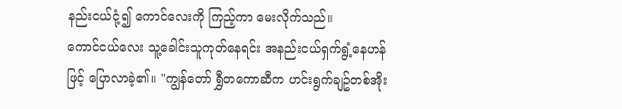နည်းငယ်ငုံ့၍ ကောင်လေးကို ကြည့်ကာ မေးလိုက်သည်။
ကောင်ငယ်လေး သူ့ခေါင်းသူကုတ်နေရင်း အနည်းငယ်ရှက်ရွံ့နေဟန်ဖြင့် ပြောလာခဲ့၏။ "ကျွန်တော် ရွှီတကောဆီက ဟင်းရွက်ချဥ်တစ်အိုး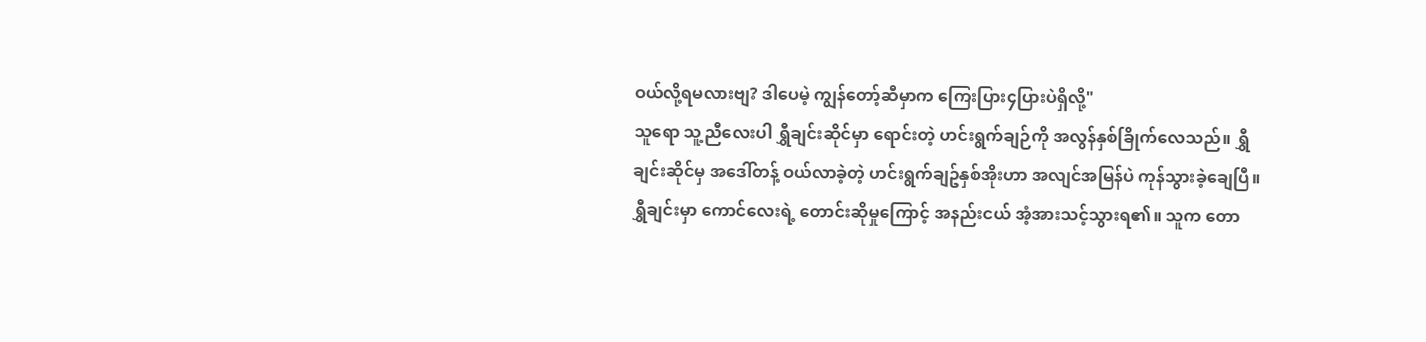ဝယ်လို့ရမလားဗျ? ဒါပေမဲ့ ကျွန်တော့်ဆီမှာက ကြေးပြား၄ပြားပဲရှိလို့"
သူရော သူ့ညီလေးပါ ရွှီချင်းဆိုင်မှာ ရောင်းတဲ့ ဟင်းရွက်ချဉ်ကို အလွန်နှစ်ခြိုက်လေသည်။ ရွှီချင်းဆိုင်မှ အဒေါ်တန့် ဝယ်လာခဲ့တဲ့ ဟင်းရွက်ချဥ်နှစ်အိုးဟာ အလျင်အမြန်ပဲ ကုန်သွားခဲ့ချေပြီ။
ရွှီချင်းမှာ ကောင်လေးရဲ့ တောင်းဆိုမှုကြောင့် အနည်းငယ် အံ့အားသင့်သွားရ၏။ သူက တော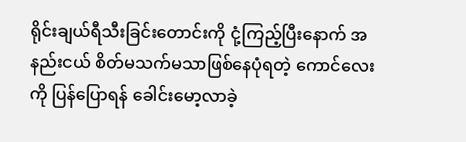ရိုင်းချယ်ရီသီးခြင်းတောင်းကို ငုံ့ကြည့်ပြီးနောက် အနည်းငယ် စိတ်မသက်မသာဖြစ်နေပုံရတဲ့ ကောင်လေးကို ပြန်ပြောရန် ခေါင်းမော့လာခဲ့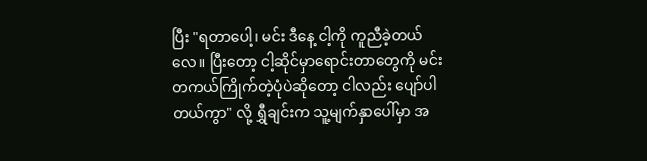ပြီး "ရတာပေါ့၊ မင်း ဒီနေ့ ငါ့ကို ကူညီခဲ့တယ်လေ။ ပြီးတော့ ငါ့ဆိုင်မှာရောင်းတာတွေကို မင်းတကယ်ကြိုက်တဲ့ပုံပဲဆိုတော့ ငါလည်း ပျော်ပါတယ်ကွာ" လို့ ရွှီချင်းက သူ့မျက်နှာပေါ်မှာ အ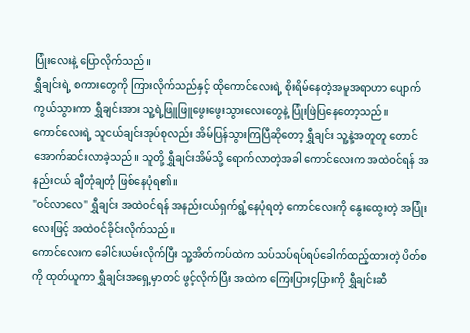ပြုံးလေးနဲ့ ပြောလိုက်သည်။
ရွှီချင်းရဲ့ စကားတွေကို ကြားလိုက်သည်နှင့် ထိုကောင်လေးရဲ့ စိုးရိမ်နေတဲ့အမူအရာဟာ ပျောက်ကွယ်သွားကာ ရွှီချင်းအား သူ့ရဲ့ဖြူဖြူဖွေးဖွေးသွားလေးတွေနဲ့ ပြုံးဖြဲပြနေတော့သည်။
ကောင်လေးရဲ့ သူငယ်ချင်းအုပ်စုလည်း အိမ်ပြန်သွားကြပြီဆိုတော့ ရွှီချင်း သူ့နဲ့အတူတူ တောင်အောက်ဆင်းလာခဲ့သည်။ သူတို့ ရွှီချင်းအိမ်သို့ ရောက်လာတဲ့အခါ ကောင်လေးက အထဲဝင်ရန် အနည်းငယ် ချီတုံချတုံ ဖြစ်နေပုံရ၏။
"ဝင်လာလေ" ရွှီချင်း အထဲဝင်ရန် အနည်းငယ်ရှက်ရွံ့နေပုံရတဲ့ ကောင်လေးကို နွေးထွေးတဲ့ အပြုံးလေးဖြင့် အထဲဝင်ခိုင်းလိုက်သည်။
ကောင်လေးက ခေါင်းယမ်းလိုက်ပြီး သူ့အိတ်ကပ်ထဲက သပ်သပ်ရပ်ရပ်ခေါက်ထည့်ထားတဲ့ ပိတ်စကို ထုတ်ယူကာ ရွှီချင်းအရှေ့မှာတင် ဖွင့်လိုက်ပြီး အထဲက ကြေးပြား၄ပြားကို ရွှီချင်းဆီ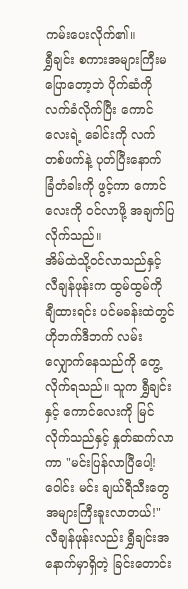ကမ်းပေးလိုက်၏။
ရွှီချင်း စကားအများကြီးမပြောတော့ဘဲ ပိုက်ဆံကို လက်ခံလိုက်ပြီး ကောင်လေးရဲ့ ခေါင်းကို လက်တစ်ဖက်နဲ့ ပုတ်ပြီးနောက် ခြံတံခါးကို ဖွင့်ကာ ကောင်လေးကို ဝင်လာဖို့ အချက်ပြလိုက်သည်။
အိမ်ထဲသို့ဝင်လာသည်နှင့် လီချန်ဖုန်းက ထွမ်ထွမ်ကို ချီထားရင်း ပင်မခန်းထဲတွင် ဟိုဘက်ဒီဘက် လမ်းလျှောက်နေသည်ကို တွေ့လိုက်ရသည်။ သူက ရွှီချင်းနှင့် ကောင်လေးကို မြင်လိုက်သည်နှင့် နှုတ်ဆက်လာကာ "မင်းပြန်လာပြီပေါ့! ဝေါင်း မင်း ချယ်ရီသီးတွေ အများကြီးခူးလာတယ်!" လီချန်ဖုန်းလည်း ရွှီချင်းအနောက်မှာရှိတဲ့ ခြင်းတောင်း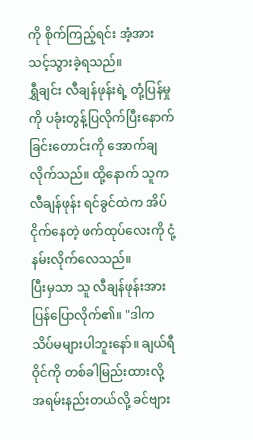ကို စိုက်ကြည့်ရင်း အံ့အားသင့်သွားခဲ့ရသည်။
ရွှီချင်း လီချန်ဖုန်းရဲ့ တုံ့ပြန်မှုကို ပခုံးတွန့်ပြလိုက်ပြီးနောက် ခြင်းတောင်းကို အောက်ချလိုက်သည်။ ထို့နောက် သူက လီချန်ဖုန်း ရင်ခွင်ထဲက အိပ်ငိုက်နေတဲ့ ဖက်ထုပ်လေးကို ငုံ့နမ်းလိုက်လေသည်။
ပြီးမှသာ သူ လီချန်ဖုန်းအား ပြန်ပြောလိုက်၏။ "ဒါက သိပ်မများပါဘူးနော်။ ချယ်ရီဝိုင်ကို တစ်ခါမြည်းထားလို့ အရမ်းနည်းတယ်လို့ ခင်ဗျား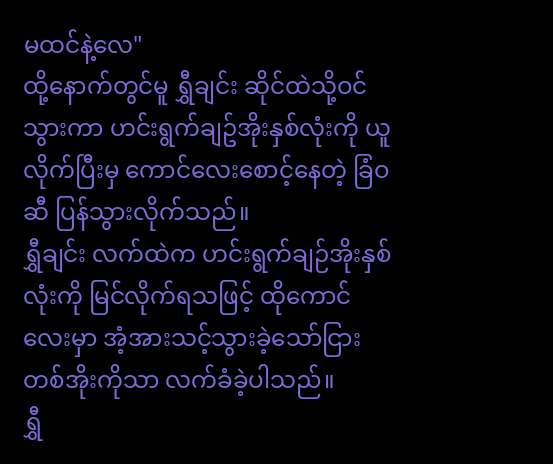မထင်နဲ့လေ"
ထို့နောက်တွင်မူ ရွှီချင်း ဆိုင်ထဲသို့ဝင်သွားကာ ဟင်းရွက်ချဥ်အိုးနှစ်လုံးကို ယူလိုက်ပြီးမှ ကောင်လေးစောင့်နေတဲ့ ခြံဝဆီ ပြန်သွားလိုက်သည်။
ရွှီချင်း လက်ထဲက ဟင်းရွက်ချဉ်အိုးနှစ်လုံးကို မြင်လိုက်ရသဖြင့် ထိုကောင်လေးမှာ အံ့အားသင့်သွားခဲ့သော်ငြား တစ်အိုးကိုသာ လက်ခံခဲ့ပါသည်။
ရွှီ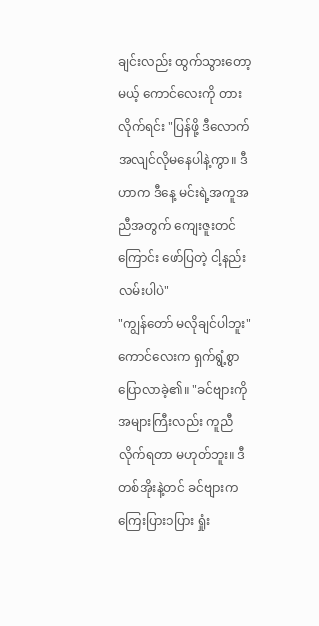ချင်းလည်း ထွက်သွားတော့မယ့် ကောင်လေးကို တားလိုက်ရင်း "ပြန်ဖို့ ဒီလောက် အလျင်လိုမနေပါနဲ့ကွာ။ ဒီဟာက ဒီနေ့ မင်းရဲ့အကူအညီအတွက် ကျေးဇူးတင်ကြောင်း ဖော်ပြတဲ့ ငါ့နည်းလမ်းပါပဲ"
"ကျွန်တော် မလိုချင်ပါဘူး" ကောင်လေးက ရှက်ရွံ့စွာပြောလာခဲ့၏။ "ခင်ဗျားကို အများကြီးလည်း ကူညီလိုက်ရတာ မဟုတ်ဘူး။ ဒီတစ်အိုးနဲ့တင် ခင်ဗျားက ကြေးပြား၁ပြား ရှုံး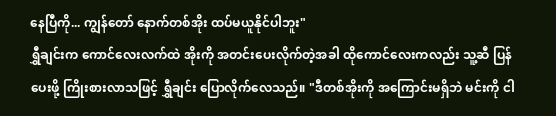နေပြီကို... ကျွန်တော် နောက်တစ်အိုး ထပ်မယူနိုင်ပါဘူး"
ရွှီချင်းက ကောင်လေးလက်ထဲ အိုးကို အတင်းပေးလိုက်တဲ့အခါ ထိုကောင်လေးကလည်း သူ့ဆီ ပြန်ပေးဖို့ ကြိုးစားလာသဖြင့် ရွှီချင်း ပြောလိုက်လေသည်။ "ဒီတစ်အိုးကို အကြောင်းမရှိဘဲ မင်းကို ငါ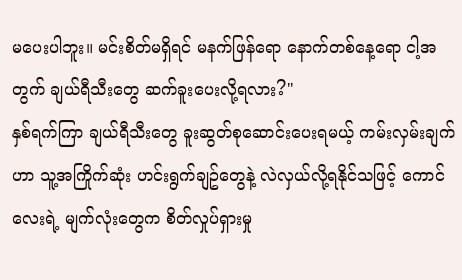မပေးပါဘူး။ မင်းစိတ်မရှိရင် မနက်ဖြန်ရော နောက်တစ်နေ့ရော ငါ့အတွက် ချယ်ရီသီးတွေ ဆက်ခူးပေးလို့ရလား?"
နှစ်ရက်ကြာ ချယ်ရီသီးတွေ ခူးဆွတ်စုဆောင်းပေးရမယ့် ကမ်းလှမ်းချက်ဟာ သူ့အကြိုက်ဆုံး ဟင်းရွက်ချဥ်တွေနဲ့ လဲလှယ်လို့ရနိုင်သဖြင့် ကောင်လေးရဲ့ မျက်လုံးတွေက စိတ်လှုပ်ရှားမှု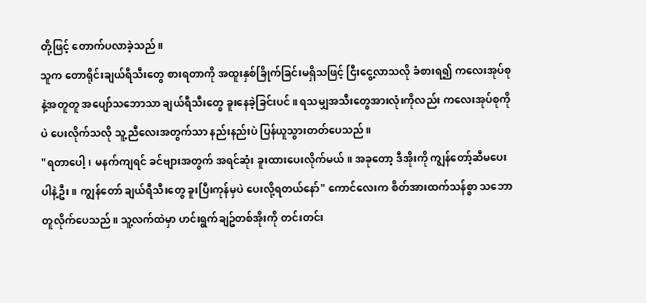တို့ဖြင့် တောက်ပလာခဲ့သည်။
သူက တောရိုင်းချယ်ရီသီးတွေ စားရတာကို အထူးနှစ်ခြိုက်ခြင်းမရှိသဖြင့် ငြီးငွေ့လာသလို ခံစားရ၍ ကလေးအုပ်စုနဲ့အတူတူ အပျော်သဘောသာ ချယ်ရီသီးတွေ ခူးနေခဲ့ခြင်းပင်။ ရသမျှအသီးတွေအားလုံးကိုလည်း ကလေးအုပ်စုကိုပဲ ပေးလိုက်သလို သူ့ညီလေးအတွက်သာ နည်းနည်းပဲ ပြန်ယူသွားတတ်ပေသည်။
"ရတာပေါ့၊ မနက်ကျရင် ခင်ဗျားအတွက် အရင်ဆုံး ခူးထားပေးလိုက်မယ်။ အခုတော့ ဒီအိုးကို ကျွန်တော့်ဆီမပေးပါနဲ့ဦး။ ကျွန်တော် ချယ်ရီသီးတွေ ခူးပြီးကုန်မှပဲ ပေးလို့ရတယ်နော်" ကောင်လေးက စိတ်အားထက်သန်စွာ သဘောတူလိုက်ပေသည်။ သူ့လက်ထဲမှာ ဟင်းရွက်ချဥ်တစ်အိုးကို တင်းတင်း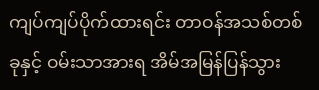ကျပ်ကျပ်ပိုက်ထားရင်း တာဝန်အသစ်တစ်ခုနှင့် ဝမ်းသာအားရ အိမ်အမြန်ပြန်သွား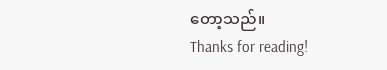တော့သည်။
Thanks for reading!